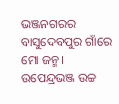ଭଞ୍ଜନଗରର ବାସୁଦେବପୁର ଗାଁରେ ମୋ ଜନ୍ମ। ଉପେନ୍ଦ୍ରଭଞ୍ଜ ଉଚ୍ଚ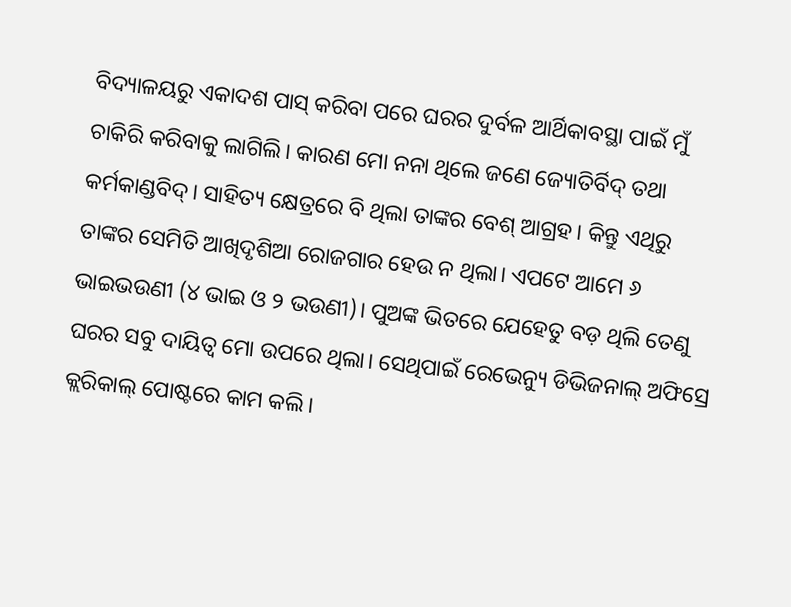ବିଦ୍ୟାଳୟରୁ ଏକାଦଶ ପାସ୍ କରିବା ପରେ ଘରର ଦୁର୍ବଳ ଆର୍ଥିକାବସ୍ଥା ପାଇଁ ମୁଁ ଚାକିରି କରିବାକୁ ଲାଗିଲି। କାରଣ ମୋ ନନା ଥିଲେ ଜଣେ ଜ୍ୟୋତିର୍ବିଦ୍ ତଥା କର୍ମକାଣ୍ଡବିଦ୍। ସାହିତ୍ୟ କ୍ଷେତ୍ରରେ ବି ଥିଲା ତାଙ୍କର ବେଶ୍ ଆଗ୍ରହ। କିନ୍ତୁ ଏଥିରୁ ତାଙ୍କର ସେମିତି ଆଖିଦୃଶିଆ ରୋଜଗାର ହେଉ ନ ଥିଲା। ଏପଟେ ଆମେ ୬ ଭାଇଭଉଣୀ (୪ ଭାଇ ଓ ୨ ଭଉଣୀ)। ପୁଅଙ୍କ ଭିତରେ ଯେହେତୁ ବଡ଼ ଥିଲି ତେଣୁ ଘରର ସବୁ ଦାୟିତ୍ୱ ମୋ ଉପରେ ଥିଲା। ସେଥିପାଇଁ ରେଭେନ୍ୟୁ ଡିଭିଜନାଲ୍ ଅଫିସ୍ରେ କ୍ଲରିକାଲ୍ ପୋଷ୍ଟରେ କାମ କଲି।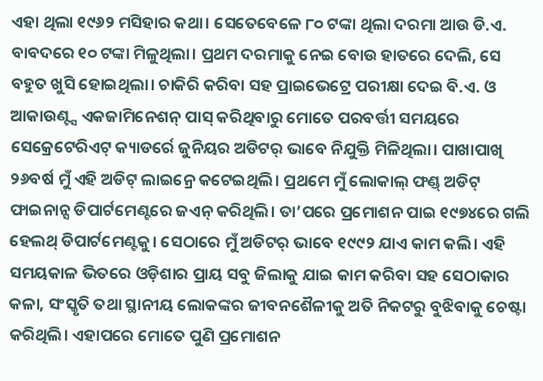ଏହା ଥିଲା ୧୯୬୨ ମସିହାର କଥା। ସେତେବେଳେ ୮୦ ଟଙ୍କା ଥିଲା ଦରମା ଆଉ ଡି.ଏ. ବାବଦରେ ୧୦ ଟଙ୍କା ମିଳୁଥିଲା। ପ୍ରଥମ ଦରମାକୁ ନେଇ ବୋଉ ହାତରେ ଦେଲି, ସେ ବହୁତ ଖୁସି ହୋଇଥିଲା। ଚାକିରି କରିବା ସହ ପ୍ରାଇଭେଟ୍ରେ ପରୀକ୍ଷା ଦେଇ ବି.ଏ. ଓ ଆକାଉଣ୍ଟ୍ସ ଏକଜାମିନେଶନ୍ ପାସ୍ କରିଥିବାରୁ ମୋତେ ପରବର୍ତ୍ତୀ ସମୟରେ ସେକ୍ରେଟେରିଏଟ୍ କ୍ୟାଡର୍ରେ ଜୁନିୟର ଅଡିଟର୍ ଭାବେ ନିଯୁକ୍ତି ମିଳିଥିଲା। ପାଖାପାଖି ୨୬ବର୍ଷ ମୁଁ ଏହି ଅଡିଟ୍ ଲାଇନ୍ରେ କଟେଇଥିଲି। ପ୍ରଥମେ ମୁଁ ଲୋକାଲ୍ ଫଣ୍ଡ୍ ଅଡିଟ୍ ଫାଇନାନ୍ସ ଡିପାର୍ଟମେଣ୍ଟରେ ଜଏନ୍ କରିଥିଲି। ତା’ପରେ ପ୍ରମୋଶନ ପାଇ ୧୯୭୪ରେ ଗଲି ହେଲଥ୍ ଡିପାର୍ଟମେଣ୍ଟକୁ। ସେଠାରେ ମୁଁ ଅଡିଟର୍ ଭାବେ ୧୯୯୨ ଯାଏ କାମ କଲି। ଏହି ସମୟକାଳ ଭିତରେ ଓଡ଼ିଶାର ପ୍ରାୟ ସବୁ ଜିଲାକୁ ଯାଇ କାମ କରିବା ସହ ସେଠାକାର କଳା, ସଂସ୍କୃତି ତଥା ସ୍ଥାନୀୟ ଲୋକଙ୍କର ଜୀବନଶୈଳୀକୁ ଅତି ନିକଟରୁ ବୁଝିବାକୁ ଚେଷ୍ଟା କରିଥିଲି। ଏହାପରେ ମୋତେ ପୁଣି ପ୍ରମୋଶନ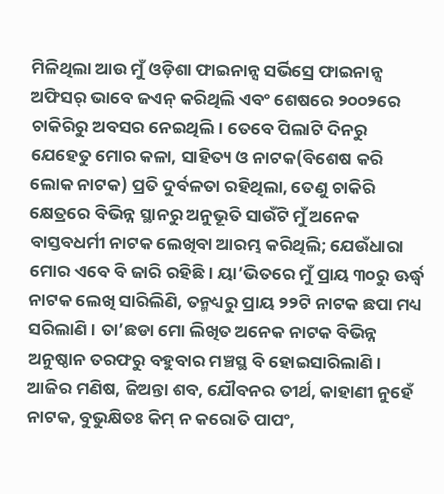ମିଳିଥିଲା ଆଉ ମୁଁ ଓଡ଼ିଶା ଫାଇନାନ୍ସ ସର୍ଭିସ୍ରେ ଫାଇନାନ୍ସ ଅଫିସର୍ ଭାବେ ଜଏନ୍ କରିଥିଲି ଏବଂ ଶେଷରେ ୨୦୦୨ରେ ଚାକିରିରୁ ଅବସର ନେଇଥିଲି। ତେବେ ପିଲାଟି ଦିନରୁ ଯେହେତୁ ମୋର କଳା, ସାହିତ୍ୟ ଓ ନାଟକ(ବିଶେଷ କରି ଲୋକ ନାଟକ) ପ୍ରତି ଦୁର୍ବଳତା ରହିଥିଲା, ତେଣୁ ଚାକିରି କ୍ଷେତ୍ରରେ ବିଭିନ୍ନ ସ୍ଥାନରୁ ଅନୁଭୂତି ସାଉଁଟି ମୁଁ ଅନେକ ବାସ୍ତବଧର୍ମୀ ନାଟକ ଲେଖିବା ଆରମ୍ଭ କରିଥିଲି; ଯେଉଁଧାରା ମୋର ଏବେ ବି ଜାରି ରହିଛି। ୟା’ଭିତରେ ମୁଁ ପ୍ରାୟ ୩୦ରୁ ଊର୍ଦ୍ଧ୍ୱ ନାଟକ ଲେଖି ସାରିଲିଣି, ତନ୍ମଧ୍ୟରୁ ପ୍ରାୟ ୨୨ଟି ନାଟକ ଛପା ମଧ୍ୟ ସରିଲାଣି। ତା’ଛଡା ମୋ ଲିଖିତ ଅନେକ ନାଟକ ବିଭିନ୍ନ ଅନୁଷ୍ଠାନ ତରଫରୁ ବହୁବାର ମଞ୍ଚସ୍ଥ ବି ହୋଇସାରିଲାଣି। ଆଜିର ମଣିଷ, ଜିଅନ୍ତା ଶବ, ଯୌବନର ତୀର୍ଥ, କାହାଣୀ ନୁହେଁ ନାଟକ, ବୁଭୁକ୍ଷିତଃ କିମ୍ ନ କରୋତି ପାପଂ,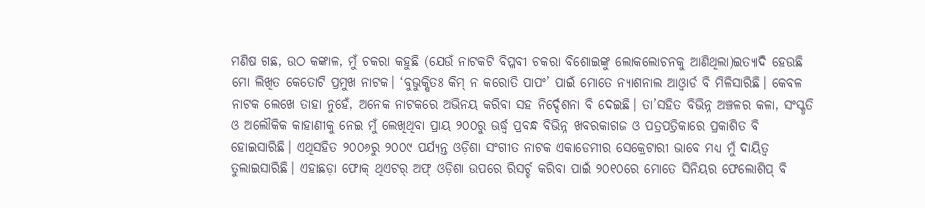ମଣିଷ ଗଛ, ଉଠ କଙ୍କାଳ, ମୁଁ ଚକରା କହୁଛି (ଯେଉଁ ନାଟକଟି ବିପ୍ଳବୀ ଚକରା ବିଶୋଇଙ୍କୁ ଲୋକଲୋଚନକୁ ଆଣିଥିଲା)ଇତ୍ୟାଦି ହେଉଛି ମୋ ଲିଖିତ କେତୋଟି ପ୍ରମୁଖ ନାଟକ। ‘ବୁଭୁକ୍ଷିତଃ କିମ୍ ନ କରୋତି ପାପଂ’ ପାଇଁ ମୋତେ ନ୍ୟାଶନାଲ ଆଓ୍ବାର୍ଡ ବି ମିଳିସାରିଛି। କେବଳ ନାଟକ ଲେଖେ ତାହା ନୁହେଁ, ଅନେକ ନାଟକରେ ଅଭିନୟ କରିବା ସହ ନିର୍ଦ୍ଦେଶନା ବି ଦେଇଛି। ତା’ସହିତ ବିଭିନ୍ନ ଅଞ୍ଚଳର କଳା, ସଂସ୍କୃତି ଓ ଅଲୌକିକ କାହାଣୀକୁ ନେଇ ମୁଁ ଲେଖିଥିବା ପ୍ରାୟ ୨୦୦ରୁ ଊର୍ଦ୍ଧ୍ୱ ପ୍ରବନ୍ଧ ବିଭିନ୍ନ ଖବରକାଗଜ ଓ ପତ୍ରପତ୍ରିକାରେ ପ୍ରକାଶିତ ବି ହୋଇସାରିଛି। ଏଥିସହିତ ୨୦୦୬ରୁ ୨୦୦୯ ପର୍ଯ୍ୟନ୍ତ ଓଡ଼ିଶା ସଂଗୀତ ନାଟକ ଏକାଡେମୀର ସେକ୍ରେଟାରୀ ଭାବେ ମଧ୍ୟ ମୁଁ ଦାୟିତ୍ୱ ତୁଲାଇସାରିଛି। ଏହାଛଡ଼ା ଫୋକ୍ ଥିଏଟର୍ ଅଫ୍ ଓଡ଼ିଶା ଉପରେ ରିସର୍ଚ୍ଚ କରିବା ପାଇଁ ୨୦୧୦ରେ ମୋତେ ସିନିୟର ଫେଲୋଶିପ୍ ବି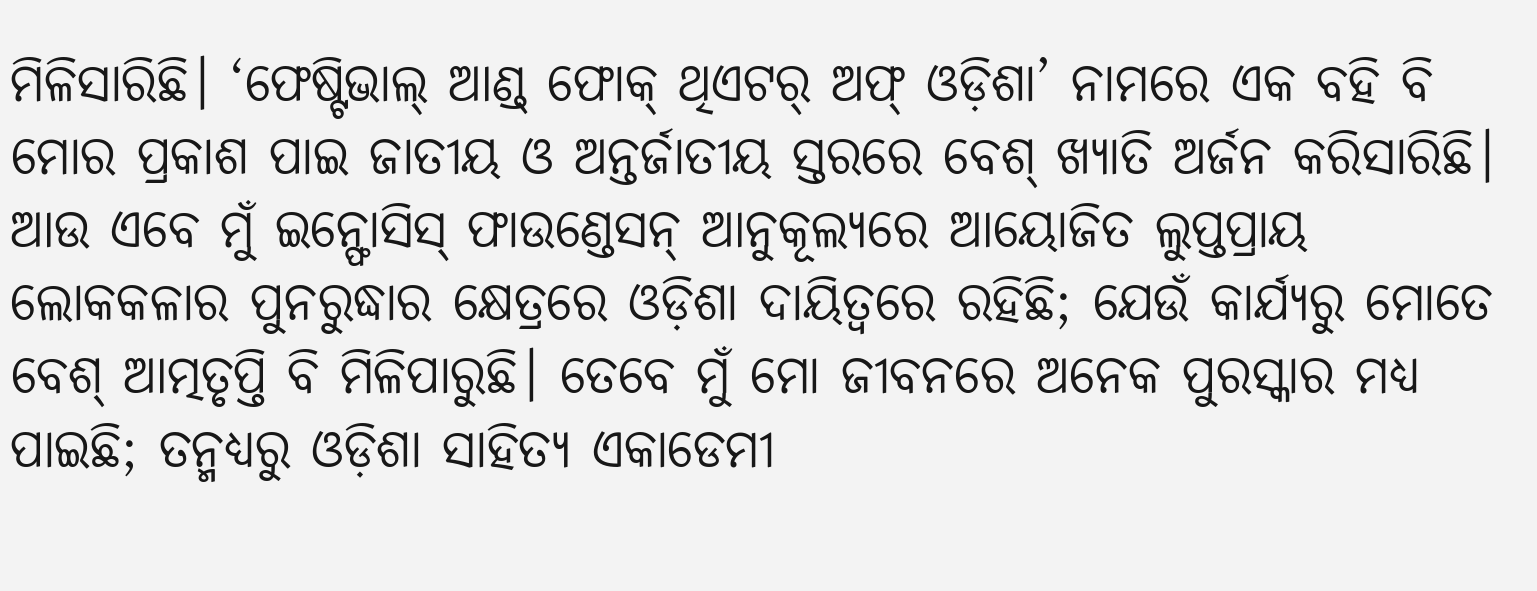ମିଳିସାରିଛି। ‘ଫେଷ୍ଟିଭାଲ୍ ଆଣ୍ଡ୍ ଫୋକ୍ ଥିଏଟର୍ ଅଫ୍ ଓଡ଼ିଶା’ ନାମରେ ଏକ ବହି ବି ମୋର ପ୍ରକାଶ ପାଇ ଜାତୀୟ ଓ ଅନ୍ତର୍ଜାତୀୟ ସ୍ତରରେ ବେଶ୍ ଖ୍ୟାତି ଅର୍ଜନ କରିସାରିଛି। ଆଉ ଏବେ ମୁଁ ଇନ୍ଫୋସିସ୍ ଫାଉଣ୍ଡେସନ୍ ଆନୁକୂଲ୍ୟରେ ଆୟୋଜିତ ଲୁପ୍ତପ୍ରାୟ ଲୋକକଳାର ପୁନରୁଦ୍ଧାର କ୍ଷେତ୍ରରେ ଓଡ଼ିଶା ଦାୟିତ୍ୱରେ ରହିଛି; ଯେଉଁ କାର୍ଯ୍ୟରୁ ମୋତେ ବେଶ୍ ଆତ୍ମତୃପ୍ତି ବି ମିଳିପାରୁଛି। ତେବେ ମୁଁ ମୋ ଜୀବନରେ ଅନେକ ପୁରସ୍କାର ମଧ୍ୟ ପାଇଛି; ତନ୍ମଧ୍ୟରୁ ଓଡ଼ିଶା ସାହିତ୍ୟ ଏକାଡେମୀ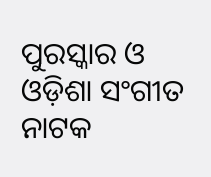ପୁରସ୍କାର ଓ ଓଡ଼ିଶା ସଂଗୀତ ନାଟକ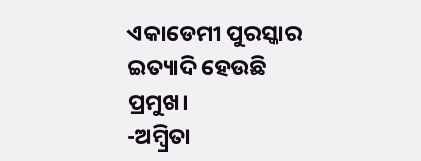ଏକାଡେମୀ ପୁରସ୍କାର ଇତ୍ୟାଦି ହେଉଛି ପ୍ରମୁଖ।
-ଅମ୍ବ୍ରିତା